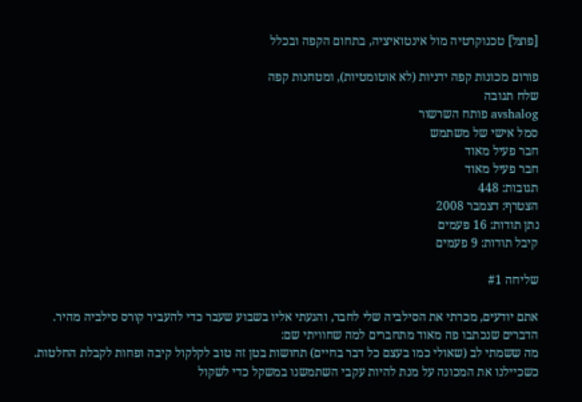[פוצל] טכנוקרטיה מול אינטואיציה, בתחום הקפה ובכלל

פורום מכונות קפה ידניות (לא אוטומטיות), ומטחנות קפה
שלח תגובה
avshalog פותח השרשור
סמל אישי של משתמש
חבר פעיל מאוד
חבר פעיל מאוד
תגובות: 448
הצטרף: דצמבר 2008
נתן תודות: 16 פעמים
קיבל תודות: 9 פעמים

שליחה #1

אתם יודעים, מכרתי את הסילביה שלי לחבר, והגעתי אליו בשבוע שעבר כדי להעביר קורס סילביה מהיר.
הדברים שנכתבו פה מאוד מתחברים למה שחוויתי שם:
מה ששמתי לב (שאולי כמו בעצם כל דבר בחיים) תחושות בטן זה טוב לקלקול קיבה ופחות לקבלת החלטות.
כשכיילנו את המכונה על מנת להיות עקבי השתמשנו במשקל כדי לשקול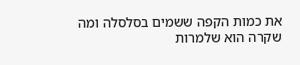את כמות הקפה ששמים בסלסלה ומה שקרה הוא שלמרות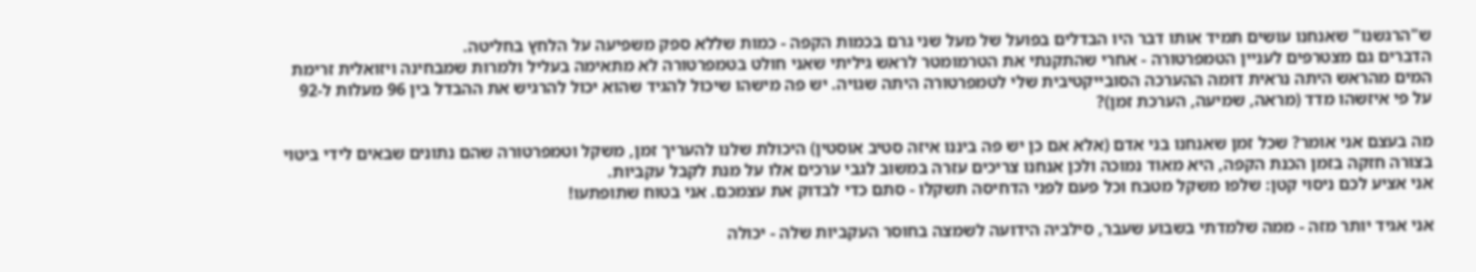ש"הרגשנו" שאנחנו עושים תמיד אותו דבר היו הבדלים בפועל של מעל שני גרם בכמות הקפה - כמות שללא ספק משפיעה על הלחץ בחליטה.
הדברים גם מצטרפים לעניין הטמפרטורה - אחרי שהתקנתי את הטרמומטר לראש גיליתי שאני חולט בטמפרטורה לא מתאימה בעליל ולמרות שמבחינה ויזואלית זרימת המים מהראש היתה נראית דומה ההערכה הסובייקטיבית שלי לטמפרטורה היתה שגויה. יש פה מישהו שיכול להגיד שהוא יכול להרגיש את ההבדל בין 96 מעלות ל-92 על פי איזשהו מדד (מראה, שמיעה, הערכת זמן)?

מה בעצם אני אומר? שכל זמן שאנחנו בני אדם (אלא אם כן יש פה ביננו איזה סטיב אוסטין) היכולת שלנו להעריך זמן, משקל וטמפרטורה שהם נתונים שבאים לידי ביטוי בצורה חזקה בזמן הכנת הקפה, היא מאוד נמוכה ולכן אנחנו צריכים עזרה במשוב לגבי ערכים אלו על מנת לקבל עקביות.
אני אציע לכם ניסוי קטן: שלפו משקל מטבח וכל פעם לפני הדחיסה תשקלו - סתם כדי לבדוק את עצמכם. אני בטוח שתופתעו!

אני אגיד יותר מזה - ממה שלמדתי בשבוע שעבר, סילביה הידועה לשמצה בחוסר העקביות שלה - יכולה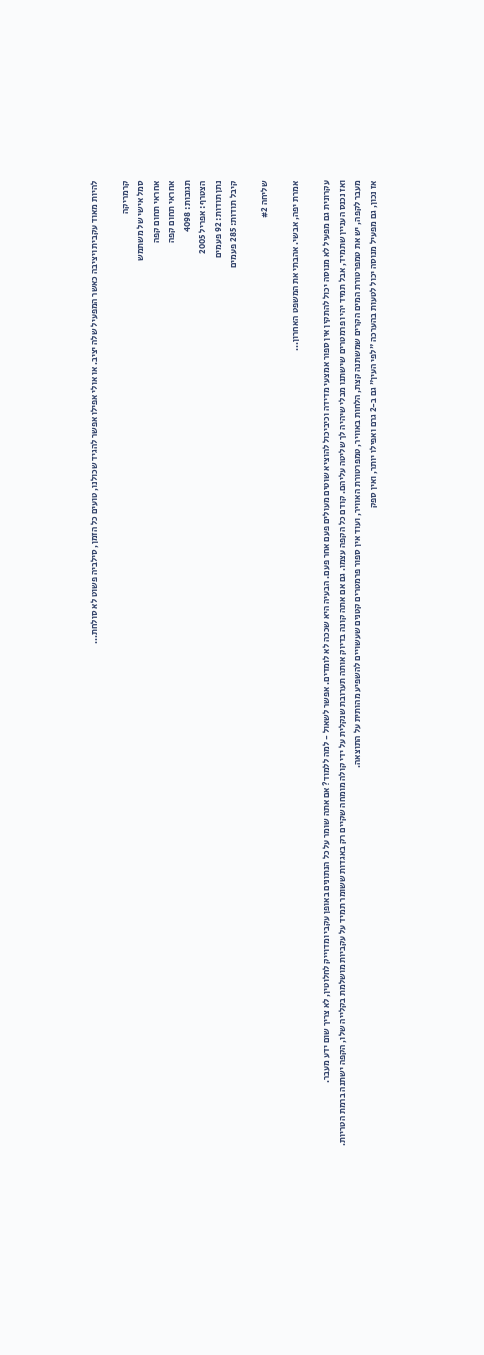להיות מאוד עקבית ויציבה כאשר המפעיל שלה יציב. או אולי אפילו אפשר להגיד שכולנו, טועים כל הזמן, סילביה פשוט לא סולחת...

קרמריקה
סמל אישי של משתמש
אחראי תחום קפה
אחראי תחום קפה
תגובות: 4098
הצטרף: אפריל 2005
נתן תודות: 92 פעמים
קיבל תודות: 285 פעמים

שליחה #2

אמרת יפה, אבשי. אהבתי את המשפט האחרון...

עקרונית גם מפעיל לא מנוסה יכול להתקין אין ספור אמצעי מדידה וכיביכול להוציא שוטים מעולים פעם אחר פעם. הבעיה היא שככה לא לומדים. אפשר לשאול - למה ללמוד? אם אתה שומר על כל הנתונים באופן עקבי ומדוייק לחלוטין, לא צריך שום ידע מעבר.
ואז נכנס העניין שתמיד, אבל תמיד יהיו פרמטרים שישתנו מבלי שיהיה לך שליטה עליהם. קודם כל הקפה עצמו. גם אם אתה קונה בדיוק אותה תערובת שנקלית על ידי קולה מומחה שקיים רק באגדות ששומר תמיד על עקביות מושלמת בקלייה שלו, הקפה ישתנה ברמת הטריות. מעבר לקפה, יש את טמפרטורת המים הקרים שמשתנה קצת, הלחות באוויר, טמפרטורת האוויר, ועוד אין ספור פרמטרים קטנים שעשויים להשפיע מהותית על התוצאה.
אז נכון, גם מפעיל מנוסה יכול לטעות בהערכה "לפי העין" גם ב-2 גרם ואפילו יותר, ואין ספק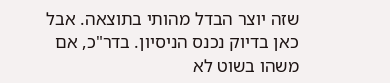שזה יוצר הבדל מהותי בתוצאה. אבל כאן בדיוק נכנס הניסיון. בדר"כ, אם משהו בשוט לא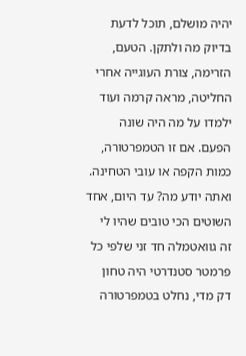יהיה מושלם, תוכל לדעת בדיוק מה ולתקן. הטעם, הזרימה, צורת העוגייה אחרי החליטה, מראה קרמה ועוד ילמדו על מה היה שונה הפעם. אם זו הטמפרטורה, כמות הקפה או עובי הטחינה.
ואתה יודע מה? עד היום, אחד השוטים הכי טובים שהיו לי זה גוואטמלה חד זני שלפי כל פרמטר סטנדרטי היה טחון דק מדי, נחלט בטמפרטורה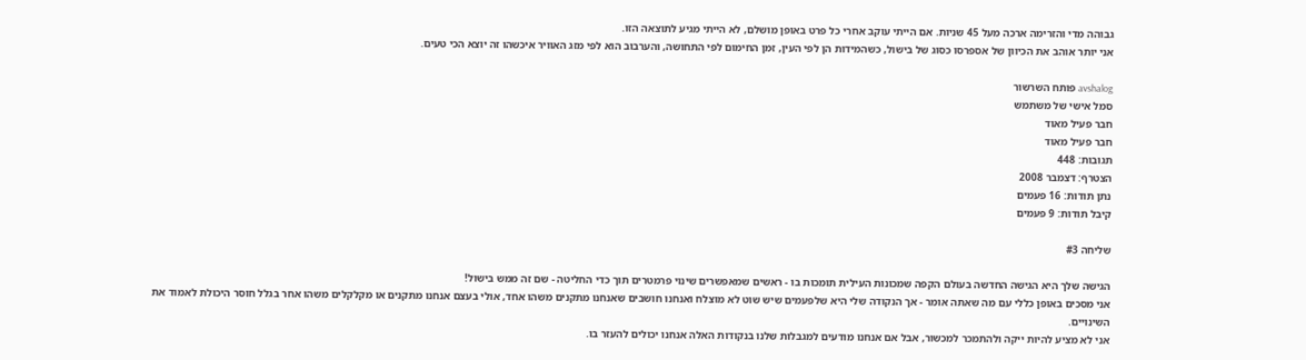גבוהה מדי והזרימה ארכה מעל 45 שניות. אם הייתי עוקב אחרי כל פרט באופן מושלם, לא הייתי מגיע לתוצאה הזו.
אני יותר אוהב את הכיוון של אספרסו כסוג של בישול, כשהמידות הן לפי העין, זמן החימום לפי התחושה, והערבוב הוא לפי מזג האוויר איכשהו זה יוצא הכי טעים.

avshalog פותח השרשור
סמל אישי של משתמש
חבר פעיל מאוד
חבר פעיל מאוד
תגובות: 448
הצטרף: דצמבר 2008
נתן תודות: 16 פעמים
קיבל תודות: 9 פעמים

שליחה #3

הגישה שלך היא הגישה החדשה בעולם הקפה שמכונות העילית תומכות בו - ראשים שמאפשרים שינוי פרמטרים תוך כדי החליטה - שם זה ממש בישול!
אני מסכים באופן כללי עם מה שאתה אומר - אך הנקודה שלי היא שלפעמים שיש שוט לא מוצלח ואנחנו חושבים שאנחנו מתקנים משהו אחד, אולי בעצם אנחנו מתקנים או מקלקלים משהו אחר בגלל חוסר היכולת לאמוד את השינויים.
אני לא מציע להיות ייקה ולהתמכר למכשור, אבל אם אנחנו מודעים למגבלות שלנו בנקודות האלה אנחנו יכולים להעזר בו.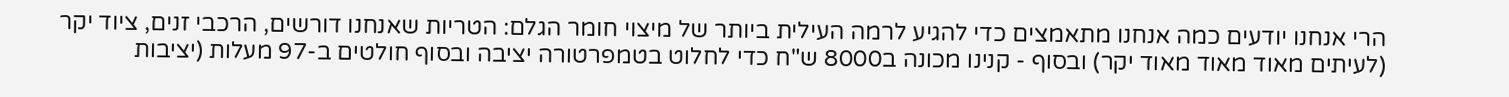הרי אנחנו יודעים כמה אנחנו מתאמצים כדי להגיע לרמה העילית ביותר של מיצוי חומר הגלם: הטריות שאנחנו דורשים, הרכבי זנים, ציוד יקר (לעיתים מאוד מאוד מאוד יקר) ובסוף - קנינו מכונה ב8000 ש"ח כדי לחלוט בטמפרטורה יציבה ובסוף חולטים ב-97 מעלות (יציבות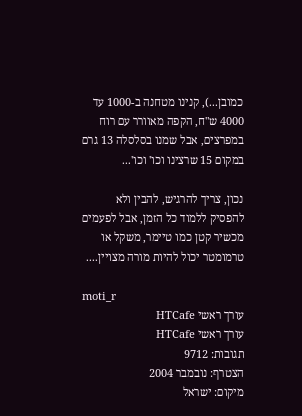כמובן...), קנינו מטחנה ב-1000 עד 4000 ש"ח, הקפה מאוורר עם רוח במפרצים, אבל שמנו בסלסלה 13 גרם במקום 15 שרצינו וכו' וכו'...

נכון, צריך להרגיש, להבין ולא להפסיק ללמוד כל הזמן, אבל לפעמים מכשיר קטן כמו טיימר, משקל או טרמומטר יכול להיות מורה מצויין....

moti_r
עורך ראשי HTCafe
עורך ראשי HTCafe
תגובות: 9712
הצטרף: נובמבר 2004
מיקום: ישראל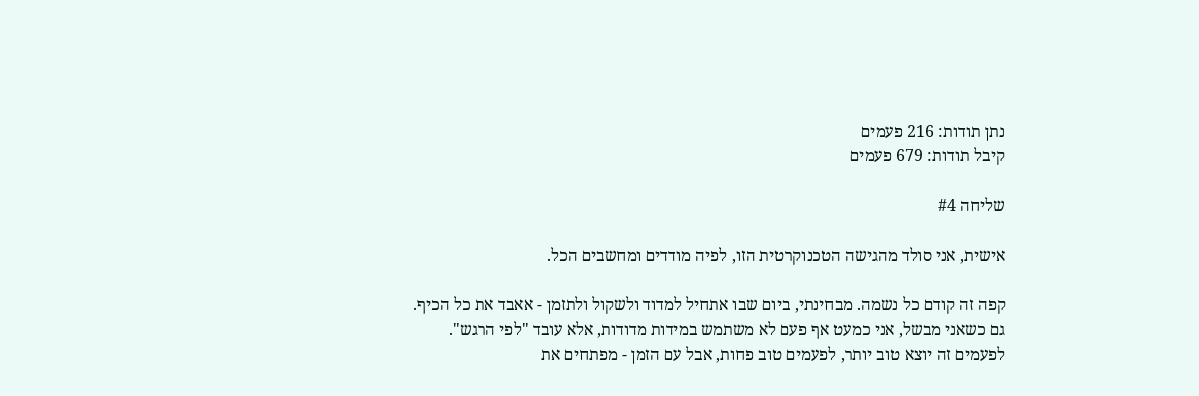נתן תודות: 216 פעמים
קיבל תודות: 679 פעמים

שליחה #4

אישית, אני סולד מהגישה הטכנוקרטית הזו, לפיה מודדים ומחשבים הכל.

קפה זה קודם כל נשמה. מבחינתי, ביום שבו אתחיל למדוד ולשקול ולתזמן - אאבד את כל הכיף.
גם כשאני מבשל, אני כמעט אף פעם לא משתמש במידות מדודות, אלא עובד "לפי הרגש".
לפעמים זה יוצא טוב יותר, לפעמים טוב פחות, אבל עם הזמן - מפתחים את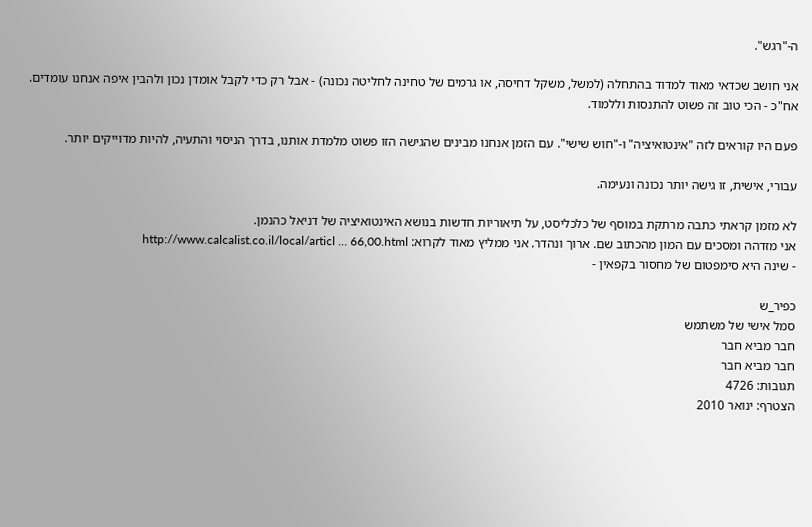ה-"רגש".

אני חושב שכדאי מאוד למדוד בהתחלה (למשל, משקל דחיסה, או גרמים של טחינה לחליטה נכונה) - אבל רק כדי לקבל אומדן נכון ולהבין איפה אנחנו עומדים. אח"כ - הכי טוב זה פשוט להתנסות וללמוד.

פעם היו קוראים לזה "אינטואיציה" ו-"חוש שישי". עם הזמן אנחנו מבינים שהגישה הזו פשוט מלמדת אותנו, בדרך הניסוי והתעיה, להיות מדוייקים יותר.

עבורי, אישית, זו גישה יותר נכונה ונעימה.

לא מזמן קראתי כתבה מרתקת במוסף של כלכליסט, על תיאוריות חדשות בנושא האינטואיציה של דניאל כהנמן.
אני מזדהה ומסכים עם המון מהכתוב שם. ארוך ונהדר. אני ממליץ מאוד לקרוא: http://www.calcalist.co.il/local/articl ... 66,00.html
- שינה היא סימפטום של מחסור בקפאין -

כפיר_ש
סמל אישי של משתמש
חבר מביא חבר
חבר מביא חבר
תגובות: 4726
הצטרף: ינואר 2010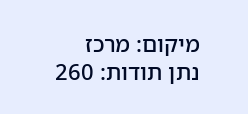מיקום: מרכז
נתן תודות: 260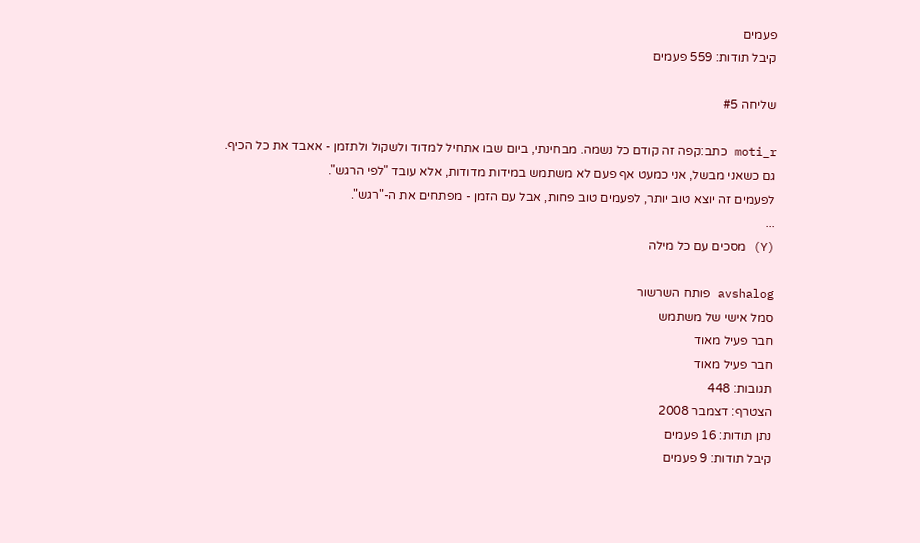פעמים
קיבל תודות: 559 פעמים

שליחה #5

moti_r כתב:קפה זה קודם כל נשמה. מבחינתי, ביום שבו אתחיל למדוד ולשקול ולתזמן - אאבד את כל הכיף.
גם כשאני מבשל, אני כמעט אף פעם לא משתמש במידות מדודות, אלא עובד "לפי הרגש".
לפעמים זה יוצא טוב יותר, לפעמים טוב פחות, אבל עם הזמן - מפתחים את ה-"רגש".
...
(Y) מסכים עם כל מילה

avshalog פותח השרשור
סמל אישי של משתמש
חבר פעיל מאוד
חבר פעיל מאוד
תגובות: 448
הצטרף: דצמבר 2008
נתן תודות: 16 פעמים
קיבל תודות: 9 פעמים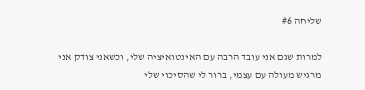שליחה #6

למרות שגם אני עובד הרבה עם האינטואיציה שלי, וכשאני צודק אני מרגיש מעולה עם עצמי, ברור לי שהסיכוי שלי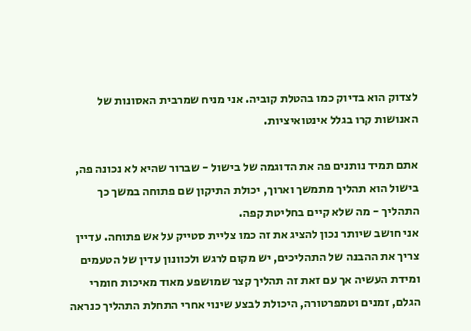לצדוק הוא בדיוק כמו בהטלת קוביה. אני מניח שמרבית האסונות של האנושות קרו בגלל אינטואיציות.

אתם תמיד נותנים פה את הדוגמה של בישול - שברור שהיא לא נכונה פה, בישול הוא תהליך מתמשך וארוך, יכולת התיקון שם פתוחה במשך כך התהליך - מה שלא קיים בחליטת קפה.
אני חושב שיותר נכון להציג את זה כמו צליית סטייק על אש פתוחה. עדיין צריך את ההבנה של התהליכים, יש מקום לרגש ולכוונון עדין של הטעמים ומידת העשיה אך עם זאת זה תהליך קצר שמושפע מאוד מאיכות חומרי הגלם, זמנים וטמפרטורה, היכולת לבצע שינוי אחרי התחלת התהליך כנראה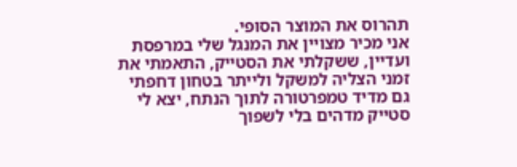תהרוס את המוצר הסופי.
אני מכיר מצויין את המנגל שלי במרפסת ועדיין, ששקלתי את הסטייק, התאמתי את זמני הצליה למשקל ולייתר בטחון דחפתי גם מדיד טמפרטורה לתוך הנתח, יצא לי סטייק מדהים בלי לשפוך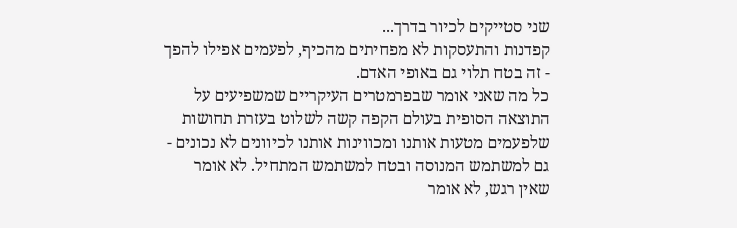שני סטייקים לכיור בדרך...
קפדנות והתעסקות לא מפחיתים מהכיף, לפעמים אפילו להפך - זה בטח תלוי גם באופי האדם.
כל מה שאני אומר שבפרמטרים העיקריים שמשפיעים על התוצאה הסופית בעולם הקפה קשה לשלוט בעזרת תחושות שלפעמים מטעות אותנו ומכווינות אותנו לכיוונים לא נכונים - גם למשתמש המנוסה ובטח למשתמש המתחיל. לא אומר שאין רגש, לא אומר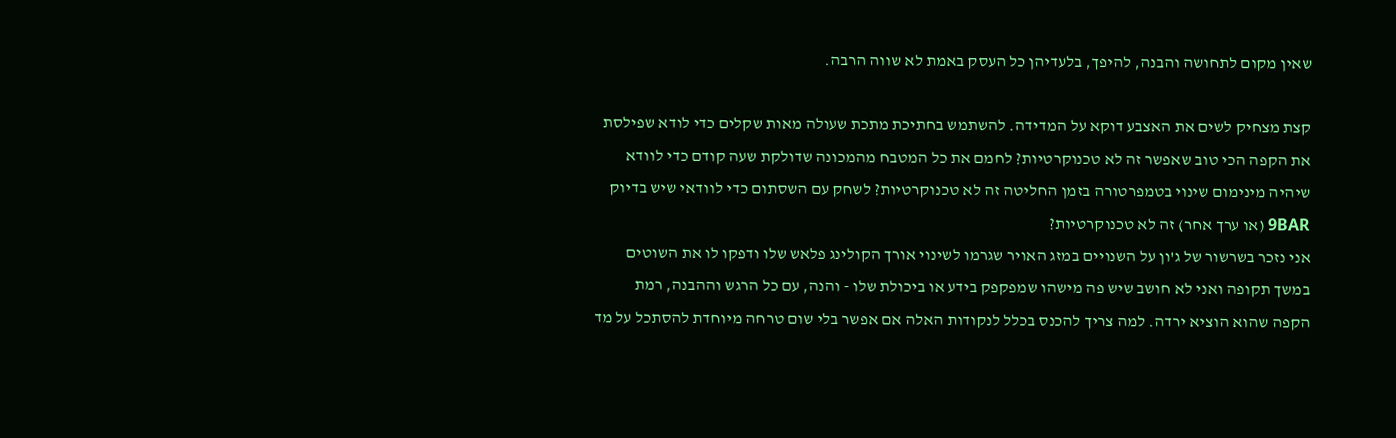שאין מקום לתחושה והבנה, להיפך, בלעדיהן כל העסק באמת לא שווה הרבה.

קצת מצחיק לשים את האצבע דוקא על המדידה. להשתמש בחתיכת מתכת שעולה מאות שקלים כדי לודא שפילסת את הקפה הכי טוב שאפשר זה לא טכנוקרטיות? לחמם את כל המטבח מהמכונה שדולקת שעה קודם כדי לוודא שיהיה מינימום שינוי בטמפרטורה בזמן החליטה זה לא טכנוקרטיות? לשחק עם השסתום כדי לוודאי שיש בדיוק 9BAR (או ערך אחר) זה לא טכנוקרטיות?
אני נזכר בשרשור של ג'ון על השנויים במזג האויר שגרמו לשינוי אורך הקולינג פלאש שלו ודפקו לו את השוטים במשך תקופה ואני לא חושב שיש פה מישהו שמפקפק בידע או ביכולת שלו - והנה, עם כל הרגש וההבנה, רמת הקפה שהוא הוציא ירדה. למה צריך להכנס בכלל לנקודות האלה אם אפשר בלי שום טרחה מיוחדת להסתכל על מד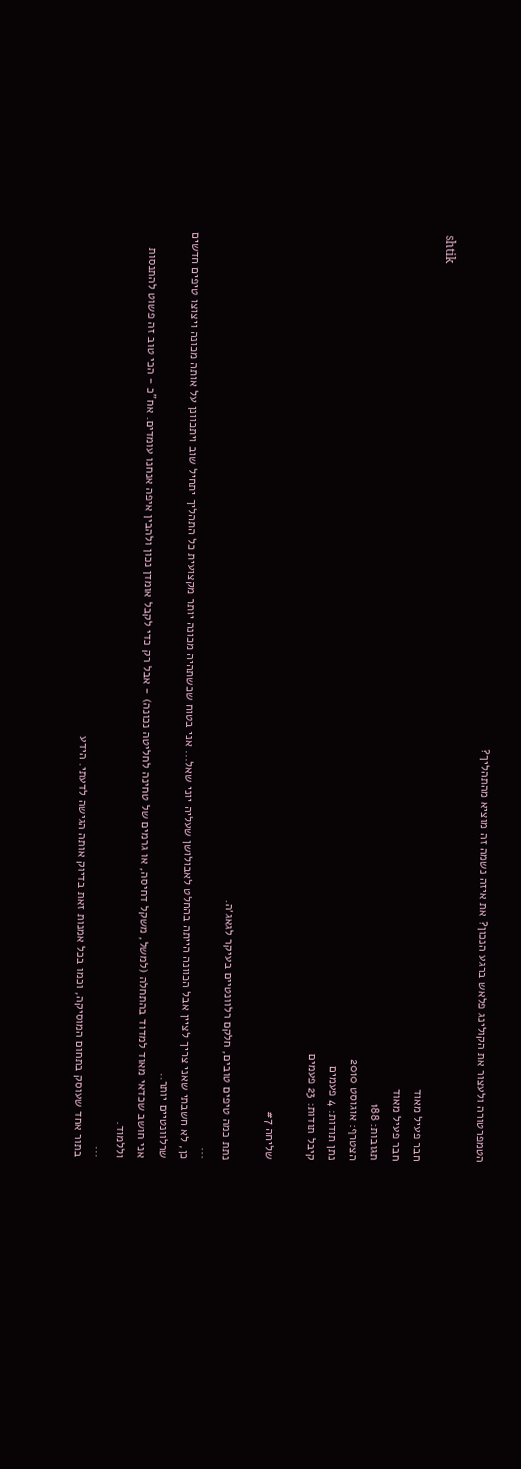הטמפרטורה ולעצור את הקולינג פלאש ברגע הנכון? את איזה נשמה זה מוציא מהתהליך?

shtik
חבר פעיל מאוד
חבר פעיל מאוד
תגובות: 188
הצטרף: אוגוסט 2010
נתן תודות: 4 פעמים
קיבל תודות: 23 פעמים

שליחה #7

נתת כמה טיפים טובים, חלקם רלוונטיים בעיקר לגאג׳ה.
...
כן, לא חשבתי שאני צריך לציין אבל הכוונה הייתה בהחלט לאבולושן שעליה יוני שאל... אני בטוח שכשתהיה מכונה יותר מקצועית כל התהליך יתחיל שוב ויתכוונן על אותה מכונה ויצוצו טיפים חדשים שרלוונטיים יותר..
אני חושב שכדאי מאוד למדוד בהתחלה (למשל, משקל דחיסה, או גרמים של טחינה לחליטה נכונה) - אבל רק כדי לקבל אומדן נכון ולהבין איפה אנחנו עומדים. אח"כ - הכי טוב זה פשוט להתנסות וללמוד.
...
בתור אחד שעוסק בתחום המוסיקה, וכמו בכל אמנות זאת בדיוק אותה הגישה לדעתי. הידע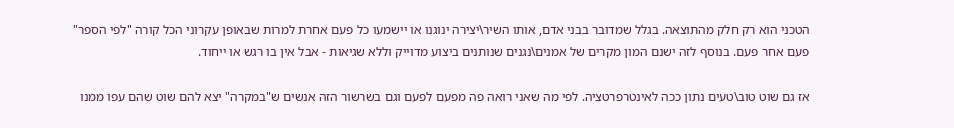הטכני הוא רק חלק מהתוצאה. בגלל שמדובר בבני אדם, אותו השיר\יצירה ינוגנו או יישמעו כל פעם אחרת למרות שבאופן עקרוני הכל קורה "לפי הספר" פעם אחר פעם. בנוסף לזה ישנם המון מקרים של אמנים\נגנים שנותנים ביצוע מדוייק וללא שגיאות - אבל אין בו רגש או ייחוד.

אז גם שוט טוב\טעים נתון ככה לאינטרפרטציה. לפי מה שאני רואה פה מפעם לפעם וגם בשרשור הזה אנשים ש"במקרה" יצא להם שוט שהם עפו ממנו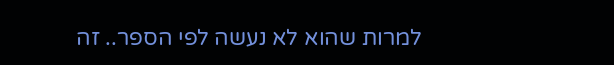למרות שהוא לא נעשה לפי הספר.. זה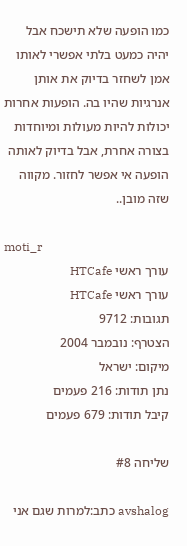כמו הופעה שלא תישכח אבל יהיה כמעט בלתי אפשרי לאותו אמן לשחזר בדיוק את אותן אנרגיות שהיו בה. הופעות אחרות יכולות להיות מעולות ומיוחדות בצורה אחרת, אבל בדיוק לאותה הופעה אי אפשר לחזור. מקווה שזה מובן..

moti_r
עורך ראשי HTCafe
עורך ראשי HTCafe
תגובות: 9712
הצטרף: נובמבר 2004
מיקום: ישראל
נתן תודות: 216 פעמים
קיבל תודות: 679 פעמים

שליחה #8

avshalog כתב:למרות שגם אני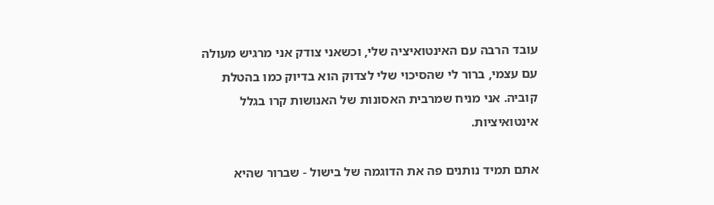עובד הרבה עם האינטואיציה שלי, וכשאני צודק אני מרגיש מעולה עם עצמי, ברור לי שהסיכוי שלי לצדוק הוא בדיוק כמו בהטלת קוביה. אני מניח שמרבית האסונות של האנושות קרו בגלל אינטואיציות.

אתם תמיד נותנים פה את הדוגמה של בישול - שברור שהיא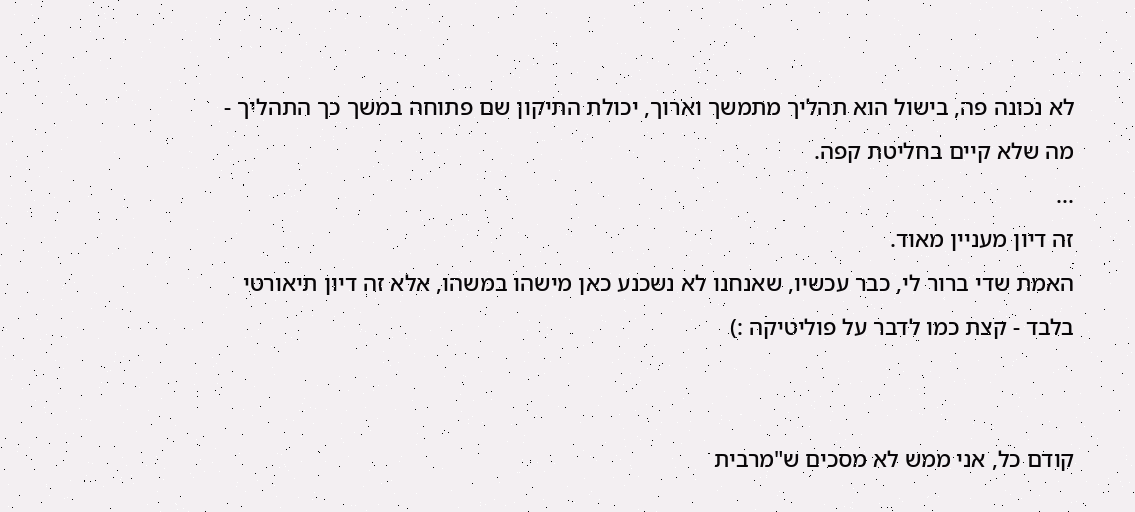לא נכונה פה, בישול הוא תהליך מתמשך וארוך, יכולת התיקון שם פתוחה במשך כך התהליך - מה שלא קיים בחליטת קפה.
...
זה דיון מעניין מאוד.
האמת שדי ברור לי, כבר עכשיו, שאנחנו לא נשכנע כאן מישהו במשהו, אלא זה דיון תיאורטי בלבד - קצת כמו לדבר על פוליטיקה :)


קודם כל, אני ממש לא מסכים ש"מרבית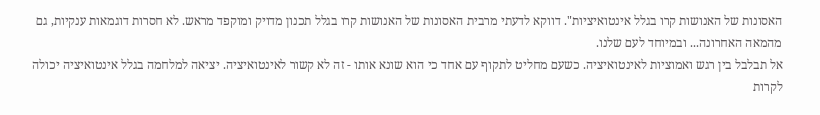האסונות של האנושות קרו בגלל אינטואיציות". דווקא לדעתי מרבית האסונות של האנושות קרו בגלל תכנון מדויק ומוקפד מראש. לא חסרות דוגמאות ענקיות, גם מהמאה האחרונה... ובמיוחד לעם שלנו.
אל תבלבל בין רגש ואמוציות לאינטואיציה. כשעם מחליט לתקוף עם אחד כי הוא שונא אותו - זה לא קשור לאינטואיציה. יציאה למלחמה בגלל אינטואיציה יכולה לקרות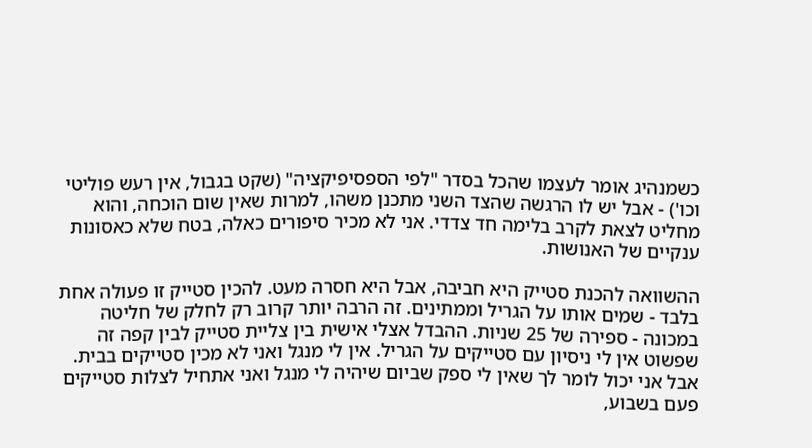כשמנהיג אומר לעצמו שהכל בסדר "לפי הספסיפיקציה" (שקט בגבול, אין רעש פוליטי וכו') - אבל יש לו הרגשה שהצד השני מתכנן משהו, למרות שאין שום הוכחה, והוא מחליט לצאת לקרב בלימה חד צדדי. אני לא מכיר סיפורים כאלה, בטח שלא כאסונות ענקיים של האנושות.

ההשוואה להכנת סטייק היא חביבה, אבל היא חסרה מעט. להכין סטייק זו פעולה אחת בלבד - שמים אותו על הגריל וממתינים. זה הרבה יותר קרוב רק לחלק של חליטה במכונה - ספירה של 25 שניות. ההבדל אצלי אישית בין צליית סטייק לבין קפה זה שפשוט אין לי ניסיון עם סטייקים על הגריל. אין לי מנגל ואני לא מכין סטייקים בבית. אבל אני יכול לומר לך שאין לי ספק שביום שיהיה לי מנגל ואני אתחיל לצלות סטייקים פעם בשבוע,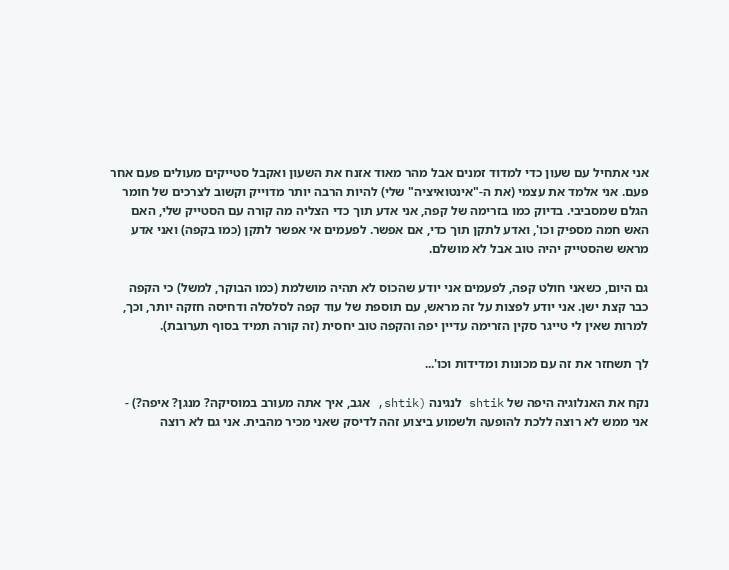אני אתחיל עם שעון כדי למדוד זמנים אבל מהר מאוד אזנח את השעון ואקבל סטייקים מעולים פעם אחר פעם. אני אלמד את עצמי (את ה-"אינטואיציה" שלי) להיות הרבה יותר מדוייק וקשוב לצרכים של חומר הגלם שמסביבי. בדיוק כמו בזרימה של קפה, אני אדע תוך כדי הצליה מה קורה עם הסטייק שלי, האם האש חמה מספיק וכו', ואדע לתקן תוך כדי, אם אפשר. לפעמים אי אפשר לתקן (כמו בקפה) ואני אדע מראש שהסטייק יהיה טוב אבל לא מושלם.

גם היום, כשאני חולט קפה, לפעמים אני יודע שהכוס לא תהיה מושלמת (כמו הבוקר, למשל) כי הקפה כבר קצת ישן. אני יודע לפצות על זה מראש, עם תוספת של עוד קפה לסלסלה ודחיסה חזקה יותר, וכך, למרות שאין לי טייגר סקין הזרימה עדיין יפה והקפה טוב יחסית (זה קורה תמיד בסוף תערובת).

לך תשחזר את זה עם מכונות ומדידות וכו'...

נקח את האנלוגיה היפה של shtik לנגינה (shtik, אגב, איך אתה מעורב במוסיקה? מנגן? איפה?) - אני ממש לא רוצה ללכת להופעה ולשמוע ביצוע זהה לדיסק שאני מכיר מהבית. אני גם לא רוצה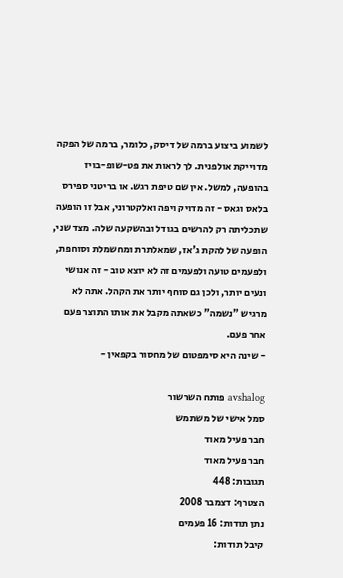לשמוע ביצוע ברמה של דיסק, כלומר, ברמה של הפקה מדוייקת אולפנית. לך לראות את פט-שופ-בויז בהופעה, למשל. אין שם טיפת רגש. או בריטני ספירס בלאס וגאס - זה מדויק ויפה ואלקטרוני, אבל זו הופעה שתכליתה רק להרשים בגודל ובהשקעה שלה. מצד שני, הופעה של להקת ג'אז, שמאלתרת ומחשמלת וסוחפת, ולפעמים טועה ולפעמים זה לא יוצא טוב - זה אנושי ונעים יותר, ולכן גם סוחף יותר את הקהל. אתה לא מרגיש "נשמה" כשאתה מקבל את אותו התוצר פעם אחר פעם.
- שינה היא סימפטום של מחסור בקפאין -

avshalog פותח השרשור
סמל אישי של משתמש
חבר פעיל מאוד
חבר פעיל מאוד
תגובות: 448
הצטרף: דצמבר 2008
נתן תודות: 16 פעמים
קיבל תודות: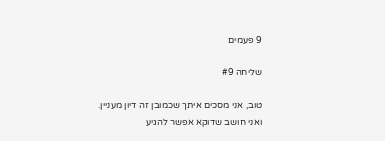9 פעמים

שליחה #9

טוב, אני מסכים איתך שכמובן זה דיון מעניין.
ואני חושב שדוקא אפשר להגיע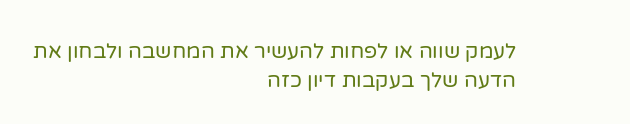לעמק שווה או לפחות להעשיר את המחשבה ולבחון את הדעה שלך בעקבות דיון כזה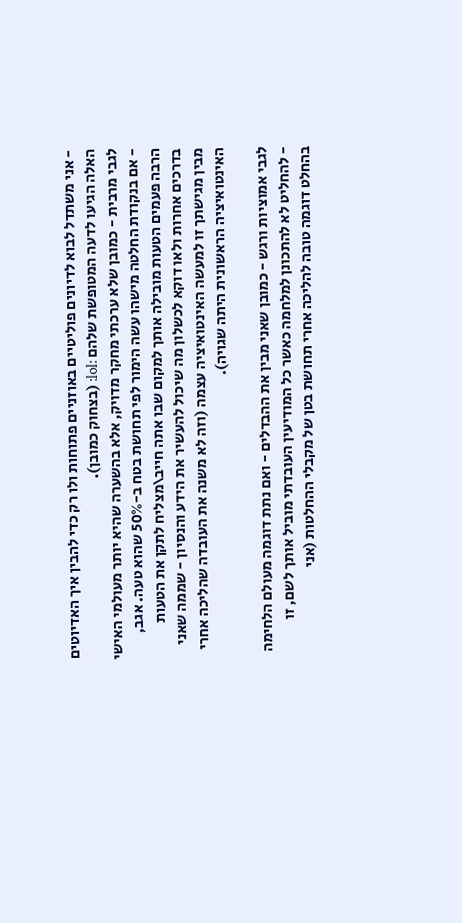- אני משתדל לבוא לדיונים פוליטיים באוזניים פתוחות ולו רק כדי להבין איך האדיוטים האלה הגיעו לדעה המטופשת שלהם :lol: (בצחוק כמובן).
לגבי מרבית - כמובן שלא ערכתי מחקר מדויק, אלא בהשערה שהיא יותר מעולמי האישי - אם בנקודת החלטה מישהו עשה הימור לפי תחושת בטח ב-50% שהוא טעה. אגב, הרבה פעמים הטעות מובילה אותך למקום שבו אתה חייב\מצליח לתקן את הטעות בדרכים אחרות ולאו דוקא לכשלון מה שיכול להעשיר את הידע והנסיון - שממה שאני מבין מגישתך זו למעשה האינטואיציה עצמה (וזה לא משנה את העובדה שהליכה אחרי האינטואיציה הראשונית היתה שגויה).

לגבי אמוציות ורגש - כמובן שאני מבין את ההבדלים - ואם נתת דוגמה מעולם הלחימה - להחליט לא להתכונן למלחמה כאשר כל המודיעין העובדתי מוביל אותך לשם, זו בהחלט דוגמה טובה להליכה אחרי תחושת בטן של מקבלי ההחלטות (אני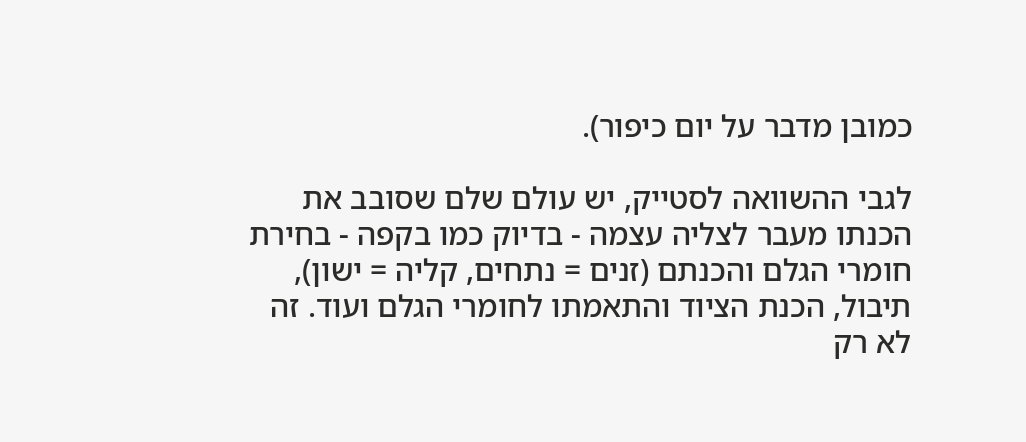כמובן מדבר על יום כיפור).

לגבי ההשוואה לסטייק, יש עולם שלם שסובב את הכנתו מעבר לצליה עצמה - בדיוק כמו בקפה - בחירת חומרי הגלם והכנתם (זנים = נתחים, קליה = ישון), תיבול, הכנת הציוד והתאמתו לחומרי הגלם ועוד. זה לא רק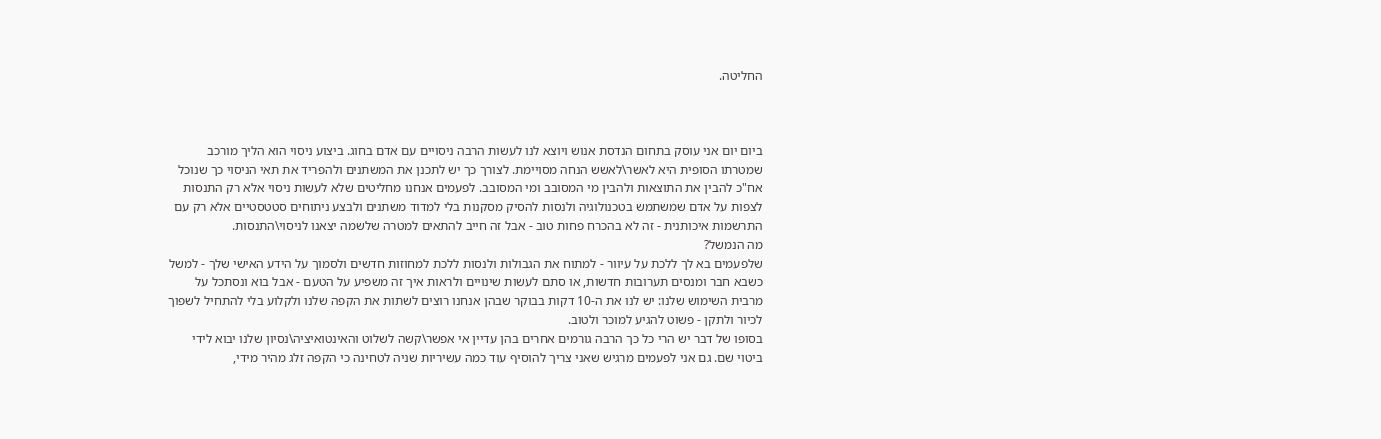החליטה.



ביום יום אני עוסק בתחום הנדסת אנוש ויוצא לנו לעשות הרבה ניסויים עם אדם בחוג. ביצוע ניסוי הוא הליך מורכב שמטרתו הסופית היא לאשר\לאשש הנחה מסויימת. לצורך כך יש לתכנן את המשתנים ולהפריד את תאי הניסוי כך שנוכל אח"כ להבין את התוצאות ולהבין מי המסובב ומי המסובב. לפעמים אנחנו מחליטים שלא לעשות ניסוי אלא רק התנסות לצפות על אדם שמשתמש בטכנולוגיה ולנסות להסיק מסקנות בלי למדוד משתנים ולבצע ניתוחים סטטסטיים אלא רק עם התרשמות איכותנית - זה לא בהכרח פחות טוב - אבל זה חייב להתאים למטרה שלשמה יצאנו לניסוי\התנסות.
מה הנמשל?
שלפעמים בא לך ללכת על עיוור - למתוח את הגבולות ולנסות ללכת למחוזות חדשים ולסמוך על הידע האישי שלך - למשל כשבא חבר ומנסים תערובות חדשות, או סתם לעשות שינויים ולראות איך זה משפיע על הטעם - אבל בוא ונסתכל על מרבית השימוש שלנו: יש לנו את ה-10 דקות בבוקר שבהן אנחנו רוצים לשתות את הקפה שלנו ולקלוע בלי להתחיל לשפוך לכיור ולתקן - פשוט להגיע למוכר ולטוב.
בסופו של דבר יש הרי כל כך הרבה גורמים אחרים בהן עדיין אי אפשר\קשה לשלוט והאינטואיציה\נסיון שלנו יבוא לידי ביטוי שם. גם אני לפעמים מרגיש שאני צריך להוסיף עוד כמה עשיריות שניה לטחינה כי הקפה זלג מהיר מידי,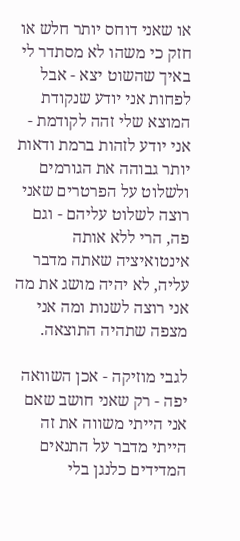או שאני דוחס יותר חלש או חזק כי משהו לא מסתדר לי באיך שהשוט יצא - אבל לפחות אני יודע שנקודת המוצא שלי זהה לקודמת - אני יודע לזהות ברמת ודאות יותר גבוהה את הגורמים ולשלוט על הפרטרים שאני רוצה לשלוט עליהם - וגם פה, הרי ללא אותה אינטואיציה שאתה מדבר עליה, לא יהיה מושג את מה אני רוצה לשנות ומה אני מצפה שתהיה התוצאה.

לגבי מוזיקה - אכן השוואה יפה - רק שאני חושב שאם אני הייתי משווה את זה הייתי מדבר על התנאים המדידים כלנגן בלי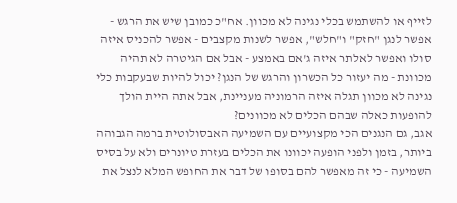לזייף או להשתמש בכלי נגינה לא מכוון. אח"כ כמובן שיש את הרגש - אפשר לנגן "חזק" ו"חלש", אפשר לשנות מקצבים - אפשר להכניס איזה סולו ואפשר לאלתר איזה ג'אם באמצע - אבל אם הגיטרה לא תהיה מכוונת - מה יעזור כל הכשרון והרגש של הנגן? יכול להיות שבעקבות כלי נגינה לא מכוון תגלה איזה הרמוניה מעניינת, אבל אתה היית הולך להופעות כאלה שבהם הכלים לא מכוונים?
אגב, גם הנגנים הכי מקצועיים עם השמיעה האבסולוטית ברמה הגבוהה ביותר, בזמן ולפני הופעה יכוונו את הכלים בעזרת טיונרים ולא על בסיס השמיעה - כי זה מאפשר להם בסופו של דבר את החופש המלא לנצל את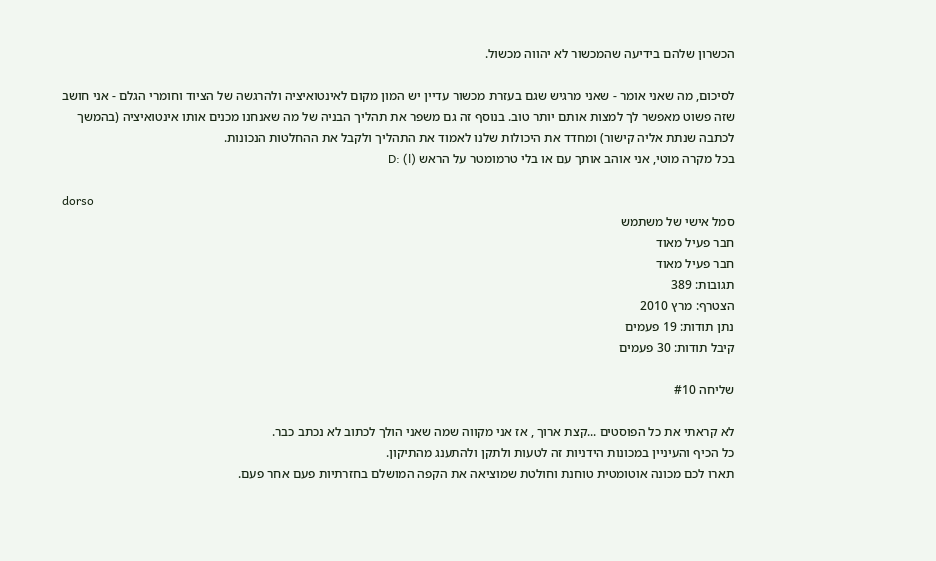הכשרון שלהם בידיעה שהמכשור לא יהווה מכשול.

לסיכום, מה שאני אומר - שאני מרגיש שגם בעזרת מכשור עדיין יש המון מקום לאינטואיציה ולהרגשה של הציוד וחומרי הגלם - אני חושב שזה פשוט מאפשר לך למצות אותם יותר טוב. בנוסף זה גם משפר את תהליך הבניה של מה שאנחנו מכנים אותו אינטואיציה (בהמשך לכתבה שנתת אליה קישור) ומחדד את היכולות שלנו לאמוד את התהליך ולקבל את ההחלטות הנכונות.
בכל מקרה מוטי, אני אוהב אותך עם או בלי טרמומטר על הראש (l) :D

dorso
סמל אישי של משתמש
חבר פעיל מאוד
חבר פעיל מאוד
תגובות: 389
הצטרף: מרץ 2010
נתן תודות: 19 פעמים
קיבל תודות: 30 פעמים

שליחה #10

לא קראתי את כל הפוסטים ...קצת ארוך , אז אני מקווה שמה שאני הולך לכתוב לא נכתב כבר.
כל הכיף והעיניין במכונות הידניות זה לטעות ולתקן ולהתענג מהתיקון.
תארו לכם מכונה אוטומטית טוחנת וחולטת שמוציאה את הקפה המושלם בחזרתיות פעם אחר פעם.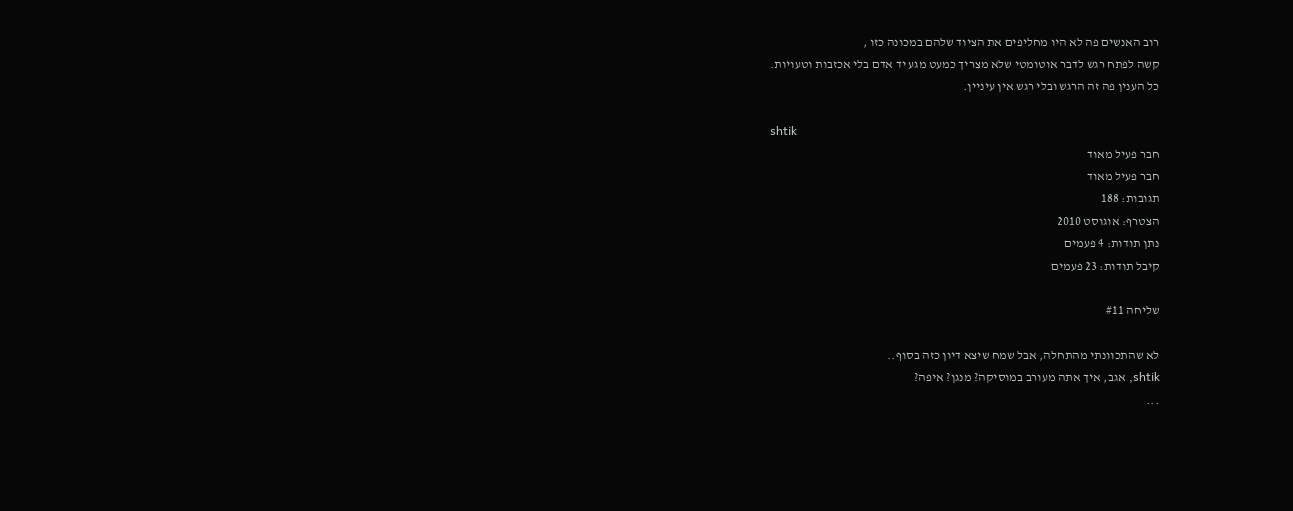רוב האנשים פה לא היו מחליפים את הציוד שלהם במכונה כזו ,
קשה לפתח רגש לדבר אוטומטי שלא מצריך כמעט מגע יד אדם בלי אכזבות וטעויות.
כל הענין פה זה הרגש ובלי רגש אין עיניין.

shtik
חבר פעיל מאוד
חבר פעיל מאוד
תגובות: 188
הצטרף: אוגוסט 2010
נתן תודות: 4 פעמים
קיבל תודות: 23 פעמים

שליחה #11

לא שהתכוונתי מהתחלה, אבל שמח שיצא דיון כזה בסוף..
shtik, אגב, איך אתה מעורב במוסיקה? מנגן? איפה?
...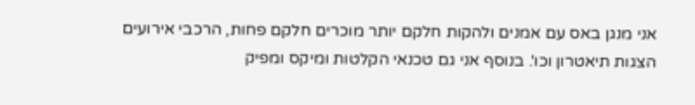אני מנגן באס עם אמנים ולהקות חלקם יותר מוכרים חלקם פחות, הרכבי אירועים הצגות תיאטרון וכו'. בנוסף אני גם טכנאי הקלטות ומיקס ומפיק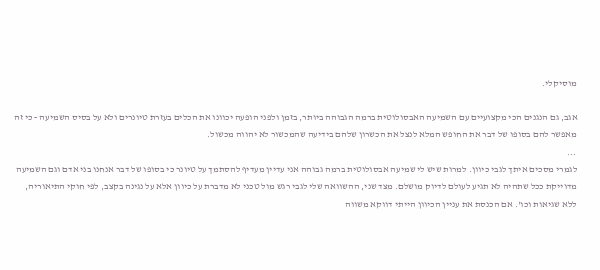מוסיקלי.

אגב, גם הנגנים הכי מקצועיים עם השמיעה האבסולוטית ברמה הגבוהה ביותר, בזמן ולפני הופעה יכוונו את הכלים בעזרת טיונרים ולא על בסיס השמיעה - כי זה מאפשר להם בסופו של דבר את החופש המלא לנצל את הכשרון שלהם בידיעה שהמכשור לא יהווה מכשול.
...
לגמרי מסכים איתך לגבי כיוון. למרות שיש לי שמיעה אבסולוטית ברמה גבוהה אני עדיין מעדיף להסתמך על טיונר כי בסופו של דבר אנחנו בני אדם וגם השמיעה מדוייקת ככל שתהיה לא תגיע לעולם לדיוק מושלם. מצד שני, ההשוואה שלי לגבי רגש מול טכני לא מדברת על כיוון אלא על נגינה בקצב, לפי חוקי התיאוריה, ללא שגיאות וכו'. אם הכנסת את עניין הכיוון הייתי דווקא משווה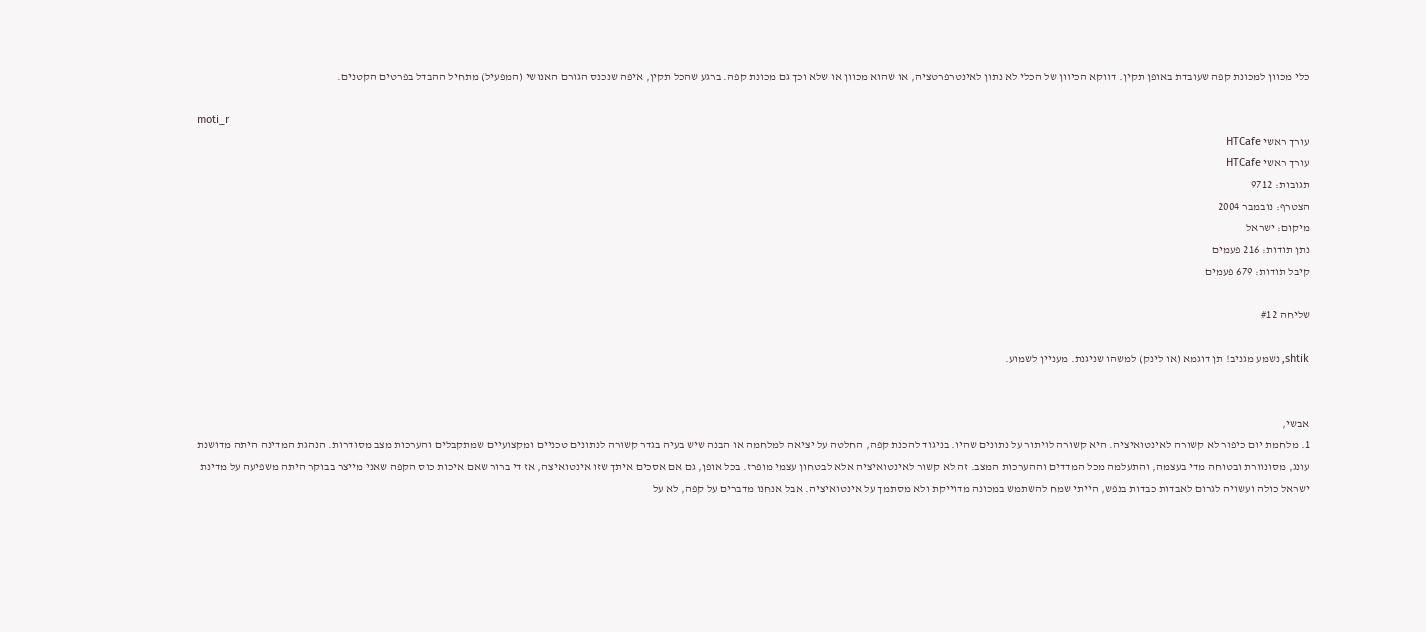כלי מכוון למכונת קפה שעובדת באופן תקין. דווקא הכיוון של הכלי לא נתון לאינטרפרטציה, או שהוא מכוון או שלא וכך גם מכונת קפה. ברגע שהכל תקין, איפה שנכנס הגורם האנושי (המפעיל) מתחיל ההבדל בפרטים הקטנים.

moti_r
עורך ראשי HTCafe
עורך ראשי HTCafe
תגובות: 9712
הצטרף: נובמבר 2004
מיקום: ישראל
נתן תודות: 216 פעמים
קיבל תודות: 679 פעמים

שליחה #12

shtik, נשמע מגניב! תן דוגמא (או לינק) למשהו שניגנת. מעניין לשמוע.


אבשי,
1. מלחמת יום כיפור לא קשורה לאינטואיציה. היא קשורה לויתור על נתונים שהיו. בניגוד להכנת קפה, החלטה על יציאה למלחמה או הבנה שיש בעיה בגדר קשורה לנתונים טכניים ומקצועיים שמתקבלים והערכות מצב מסודרות. הנהגת המדינה היתה מדושנת עונג, מסונוורת ובטוחה מדי בעצמה, והתעלמה מכל המדדים וההערכות המצב. זה לא קשור לאינטואיציה אלא לבטחון עצמי מופרז. בכל אופן, גם אם אסכים איתך שזו אינטואיצה, אז די ברור שאם איכות כוס הקפה שאני מייצר בבוקר היתה משפיעה על מדינת ישראל כולה ועשויה לגרום לאבדות כבדות בנפש, הייתי שמח להשתמש במכונה מדוייקת ולא מסתמך על אינטואיציה. אבל אנחנו מדברים על קפה, לא על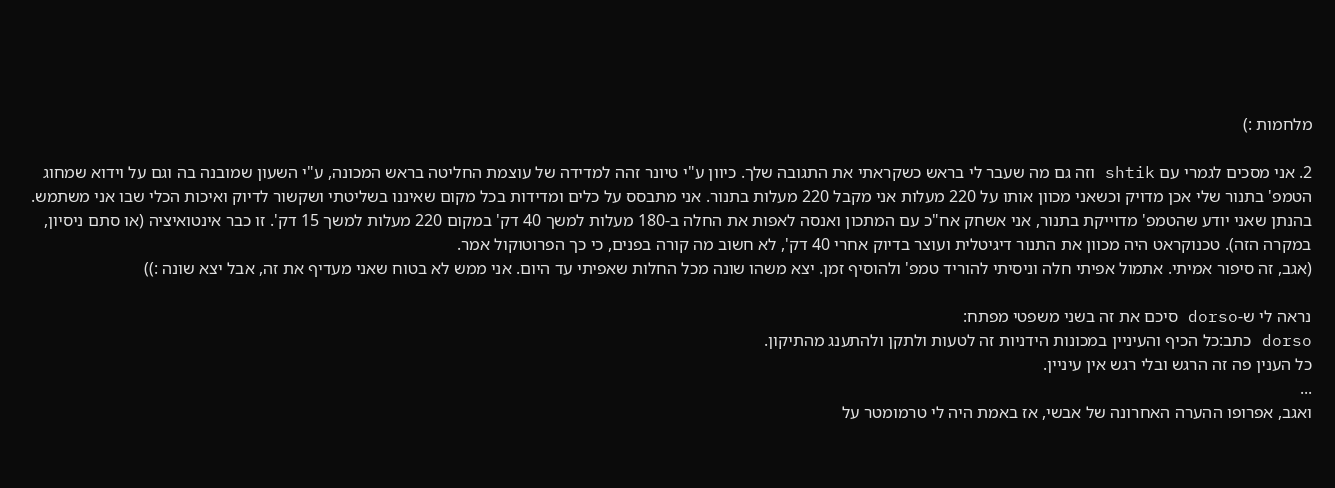מלחמות :)

2. אני מסכים לגמרי עם shtik וזה גם מה שעבר לי בראש כשקראתי את התגובה שלך. כיוון ע"י טיונר זהה למדידה של עוצמת החליטה בראש המכונה, ע"י השעון שמובנה בה וגם על וידוא שמחוג הטמפ' בתנור שלי אכן מדויק וכשאני מכוון אותו על 220 מעלות אני מקבל 220 מעלות בתנור. אני מתבסס על כלים ומדידות בכל מקום שאיננו בשליטתי ושקשור לדיוק ואיכות הכלי שבו אני משתמש. בהנתן שאני יודע שהטמפ' מדוייקת בתנור, אני אשחק אח"כ עם המתכון ואנסה לאפות את החלה ב-180 מעלות למשך 40 דק' במקום 220 מעלות למשך 15 דק'. זו כבר אינטואיציה (או סתם ניסיון, במקרה הזה). טכנוקראט היה מכוון את התנור דיגיטלית ועוצר בדיוק אחרי 40 דק', לא חשוב מה קורה בפנים, כי כך הפרוטוקול אמר.
(אגב, זה סיפור אמיתי. אתמול אפיתי חלה וניסיתי להוריד טמפ' ולהוסיף זמן. יצא משהו שונה מכל החלות שאפיתי עד היום. אני ממש לא בטוח שאני מעדיף את זה, אבל יצא שונה :))

נראה לי ש-dorso סיכם את זה בשני משפטי מפתח:
dorso כתב:כל הכיף והעיניין במכונות הידניות זה לטעות ולתקן ולהתענג מהתיקון.
כל הענין פה זה הרגש ובלי רגש אין עיניין.
...
ואגב, אפרופו ההערה האחרונה של אבשי, אז באמת היה לי טרמומטר על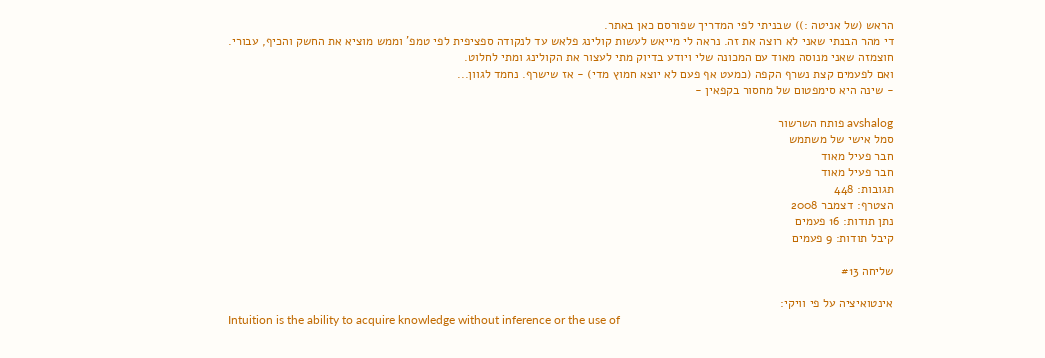הראש (של אניטה :)) שבניתי לפי המדריך שפורסם כאן באתר.
די מהר הבנתי שאני לא רוצה את זה. נראה לי מייאש לעשות קולינג פלאש עד לנקודה ספציפית לפי טמפ' וממש מוציא את החשק והכיף, עבורי.
חוצמזה שאני מנוסה מאוד עם המכונה שלי ויודע בדיוק מתי לעצור את הקולינג ומתי לחלוט.
ואם לפעמים קצת נשרף הקפה (כמעט אף פעם לא יוצא חמוץ מדי) - אז שישרף. נחמד לגוון...
- שינה היא סימפטום של מחסור בקפאין -

avshalog פותח השרשור
סמל אישי של משתמש
חבר פעיל מאוד
חבר פעיל מאוד
תגובות: 448
הצטרף: דצמבר 2008
נתן תודות: 16 פעמים
קיבל תודות: 9 פעמים

שליחה #13

אינטואיציה על פי וויקי:
Intuition is the ability to acquire knowledge without inference or the use of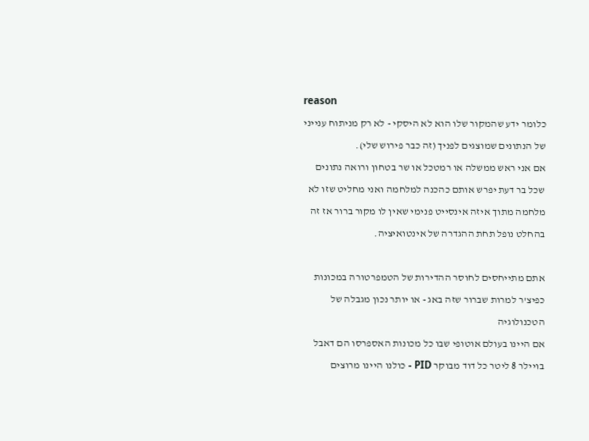reason
כלומר ידע שהמקור שלו הוא לא היסקי - לא רק מניתוח ענייני של הנתונים שמוצגים לפניך (זה כבר פירוש שלי).
אם אני ראש ממשלה או רמטכל או שר בטחון ורואה נתונים שכל בר דעת יפרש אותם כהכנה למלחמה ואני מחליט שזו לא מלחמה מתוך איזה אינסייט פנימי שאין לו מקור ברור אז זה בהחלט נופל תחת ההגדרה של אינטואיציה.

אתם מתייחסים לחוסר ההדירות של הטמפרטורה במכונות כפיצ'ר למרות שברור שזה באג - או יותר נכון מגבלה של הטכנולוגיה
אם היינו בעולם אוטופי שבו כל מכונות האספרסו הם דאבל בויילר 8 ליטר כל דוד מבוקר PID - כולנו היינו מרוצים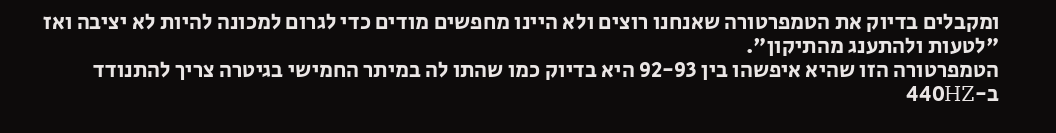ומקבלים בדיוק את הטמפרטורה שאנחנו רוצים ולא היינו מחפשים מודים כדי לגרום למכונה להיות לא יציבה ואז "לטעות ולהתענג מהתיקון".
הטמפרטורה הזו שהיא איפשהו בין 92-93 היא בדיוק כמו שהתו לה במיתר החמישי בגיטרה צריך להתנודד ב-440HZ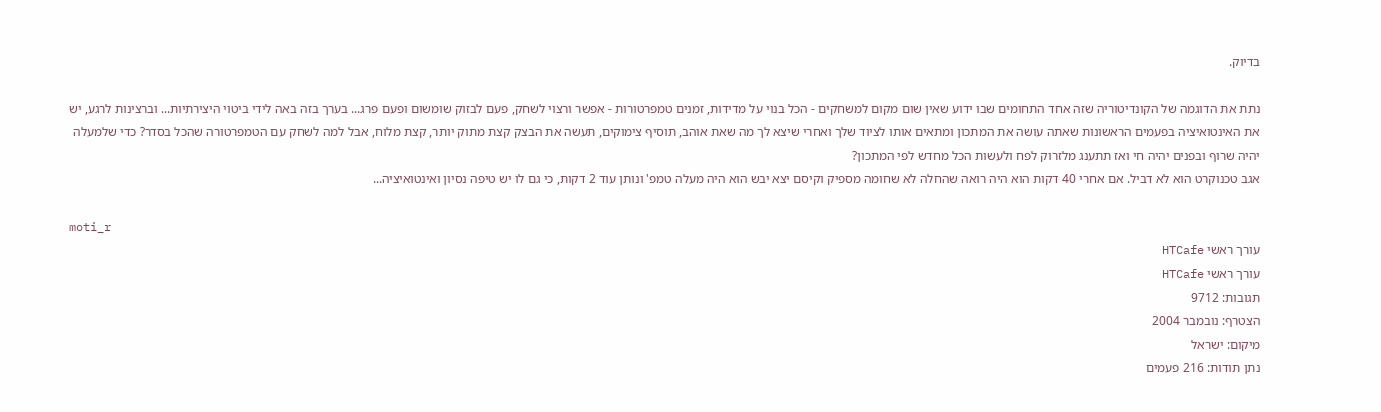בדיוק.

נתת את הדוגמה של הקונדיטוריה שזה אחד התחומים שבו ידוע שאין שום מקום למשחקים - הכל בנוי על מדידות, זמנים טמפרטורות - אפשר ורצוי לשחק, פעם לבזוק שומשום ופעם פרג... בערך בזה באה לידי ביטוי היצירתיות... וברצינות לרגע, יש את האינטואיציה בפעמים הראשונות שאתה עושה את המתכון ומתאים אותו לציוד שלך ואחרי שיצא לך מה שאת אוהב, תוסיף צימוקים, תעשה את הבצק קצת מתוק יותר, קצת מלוח, אבל למה לשחק עם הטמפרטורה שהכל בסדר? כדי שלמעלה יהיה שרוף ובפנים יהיה חי ואז תתענג מלזרוק לפח ולעשות הכל מחדש לפי המתכון?
אגב טכנוקרט הוא לא דביל. אם אחרי 40 דקות הוא היה רואה שהחלה לא שחומה מספיק וקיסם יצא יבש הוא היה מעלה טמפ' ונותן עוד 2 דקות, כי גם לו יש טיפה נסיון ואינטואיציה...

moti_r
עורך ראשי HTCafe
עורך ראשי HTCafe
תגובות: 9712
הצטרף: נובמבר 2004
מיקום: ישראל
נתן תודות: 216 פעמים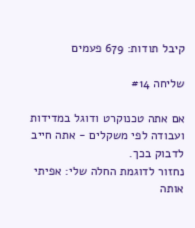קיבל תודות: 679 פעמים

שליחה #14

אם אתה טכנוקרט ודוגל במדידות ועבודה לפי משקלים - אתה חייב לדבוק בכך.
נחזור לדוגמת החלה שלי: אפיתי אותה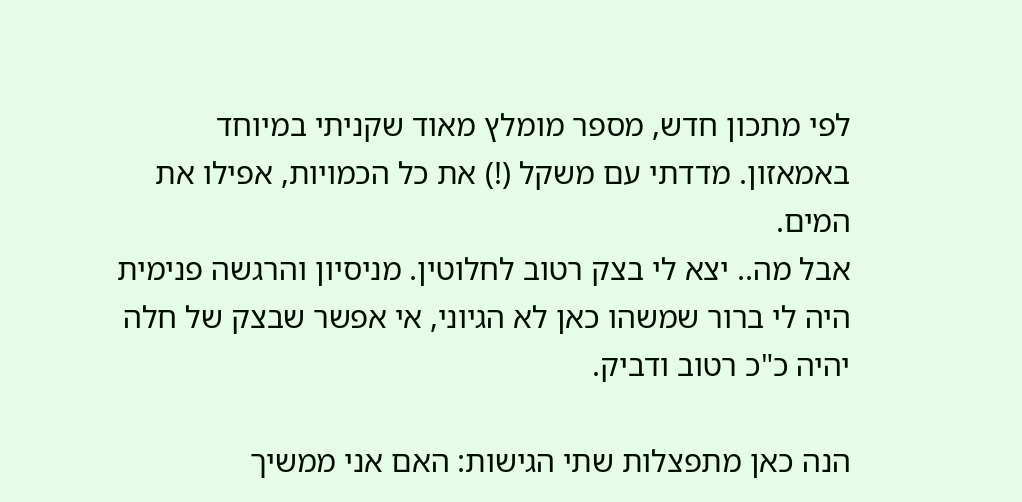לפי מתכון חדש, מספר מומלץ מאוד שקניתי במיוחד באמאזון. מדדתי עם משקל (!) את כל הכמויות, אפילו את המים.
אבל מה.. יצא לי בצק רטוב לחלוטין. מניסיון והרגשה פנימית היה לי ברור שמשהו כאן לא הגיוני, אי אפשר שבצק של חלה יהיה כ"כ רטוב ודביק.

הנה כאן מתפצלות שתי הגישות: האם אני ממשיך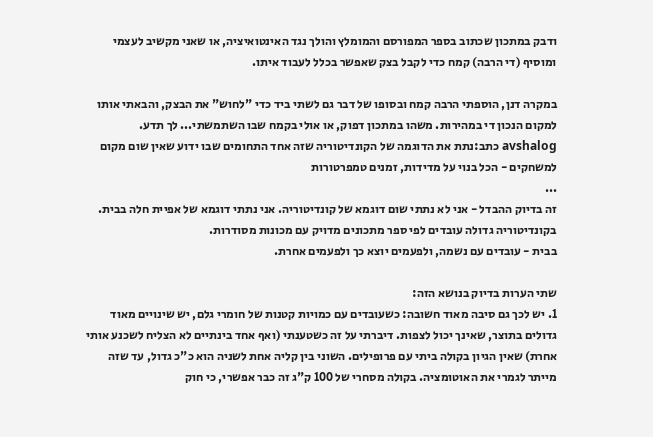ודבק במתכון שכתוב בספר המפורסם והמומלץ והולך נגד האינטואיציה, או שאני מקשיב לעצמי ומוסיף (די הרבה) קמח כדי לקבל בצק שאפשר בכלל לעבוד איתו.

במקרה דנן, הוספתי הרבה קמח ובסופו של דבר גם לשתי ביד כדי "לחוש" את הבצק, והבאתי אותו למקום הנכון די במהירות. משהו במתכון דפוק, או אולי בקמח שבו השתמשתי... לך תדע.
avshalog כתב:נתת את הדוגמה של הקונדיטוריה שזה אחד התחומים שבו ידוע שאין שום מקום למשחקים - הכל בנוי על מדידות, זמנים טמפרטורות
...
זה בדיוק ההבדל - אני לא נתתי שום דוגמא של קונדיטוריה. אני נתתי דוגמא של אפיית חלה בבית.
בקונדיטוריה גדולה עובדים לפי ספר מתכונים מדויק עם מכונות מסודרות.
בבית - עובדים עם נשמה, ולפעמים יוצא כך ולפעמים אחרת.

שתי הערות בדיוק בנושא הזה:
1. יש לכך גם סיבה מאוד חשובה: כשעובדים עם כמויות קטנות של חומרי גלם, יש שינויים מאוד גדולים בתוצר, שאינך יכול לצפות. דיברתי על זה כשטענתי (ואף אחד בינתיים לא הצליח לשכנע אותי אחרת) שאין הגיון בקולה ביתי עם פרופילים. השוני בין קליה אחת לשניה הוא כ"כ גדול, עד שזה מייתר לגמרי את האוטומציה. בקולה מסחרי של 100 ק"ג זה כבר אפשרי, כי חוק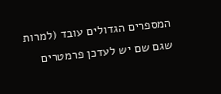המספרים הגדולים עובד (למרות שגם שם יש לעדכן פרמטרים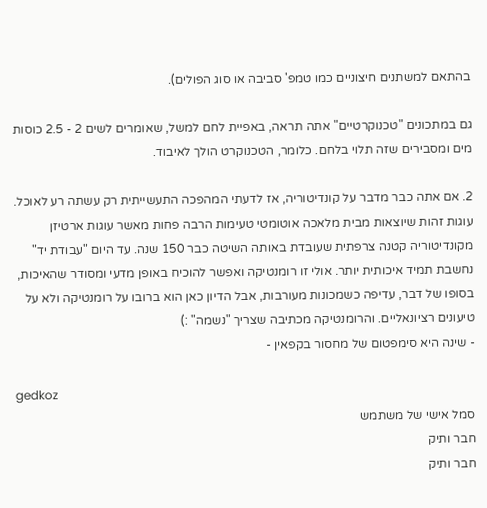בהתאם למשתנים חיצוניים כמו טמפ' סביבה או סוג הפולים).

גם במתכונים "טכנוקרטיים" אתה תראה, באפיית לחם למשל, שאומרים לשים 2 - 2.5 כוסות מים ומסבירים שזה תלוי בלחם. כלומר, הטכנוקרט הולך לאיבוד.

2. אם אתה כבר מדבר על קונדיטוריה, אז לדעתי המהפכה התעשייתית רק עשתה רע לאוכל. עוגות זהות שיוצאות מבית מלאכה אוטומטי טעימות הרבה פחות מאשר עוגות ארטיזן מקונדיטוריה קטנה צרפתית שעובדת באותה השיטה כבר 150 שנה. עד היום "עבודת יד" נחשבת תמיד איכותית יותר. אולי זו רומנטיקה ואפשר להוכיח באופן מדעי ומסודר שהאיכות, בסופו של דבר, עדיפה כשמכונות מעורבות, אבל הדיון כאן הוא ברובו על רומנטיקה ולא על טיעונים רציונאליים. והרומנטיקה מכתיבה שצריך "נשמה" :)
- שינה היא סימפטום של מחסור בקפאין -

gedkoz
סמל אישי של משתמש
חבר ותיק
חבר ותיק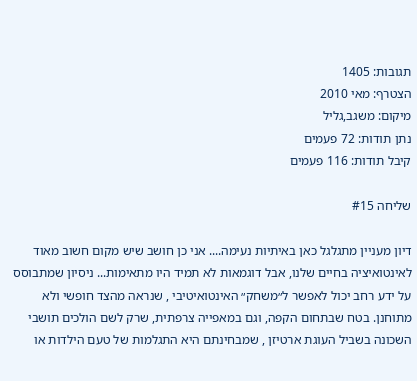תגובות: 1405
הצטרף: מאי 2010
מיקום: משגב,גליל
נתן תודות: 72 פעמים
קיבל תודות: 116 פעמים

שליחה #15

דיון מעניין מתגלגל כאן באיתיות נעימה.... אני כן חושב שיש מקום חשוב מאוד לאינטואיציה בחיים שלנו, אבל דוגמאות לא תמיד היו מתאימות... ניסיון שמתבוסס על ידע רחב יכול לאפשר ל״משחק״ האינטואיטיבי , שנראה מהצד חופשי ולא מתוחנן. בטח שבתחום הקפה, וגם במאפייה צרפתית, שרק לשם הולכים תושבי השכונה בשביל העוגת ארטיזן , שמבחינתם היא התגלמות של טעם הילדות או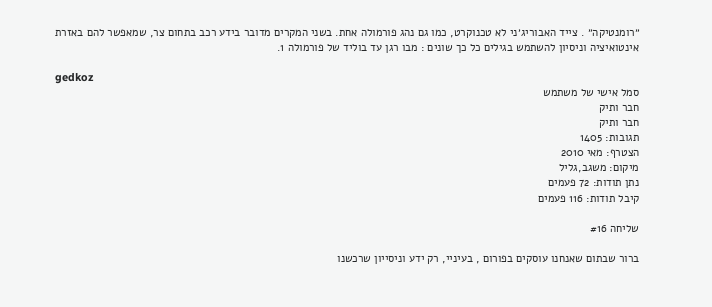״רומנטיקה״ . צייד האבוריג׳ני לא טכנוקרט, כמו גם נהג פורמולה אחת. בשני המקרים מדובר בידע רכב בתחום צר, שמאפשר להם באזרת אינטואיציה וניסיון להשתמש בגילים כל כך שונים : מבו רגן עד בוליד של פורמולה 1.

gedkoz
סמל אישי של משתמש
חבר ותיק
חבר ותיק
תגובות: 1405
הצטרף: מאי 2010
מיקום: משגב,גליל
נתן תודות: 72 פעמים
קיבל תודות: 116 פעמים

שליחה #16

ברור שבתום שאנחנו עוסקים בפורום , בעיניי, רק ידע וניסייון שרכשנו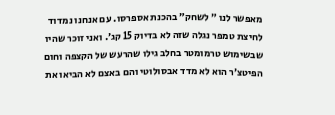מאפשר לנו ״ לשחק״ בהכנת אספרסו. עם אנחנו נמדוד לחיצת טמפר נגלה שזה לא בדיוק 15 קג׳. ואני זוכר שהיו שבשימוש טרמומטר בחלב גילו שהרעש של הקצפה וחום הפיטצ׳ר הוא לא מדד אבסולוטי והם באצם לא הביאו את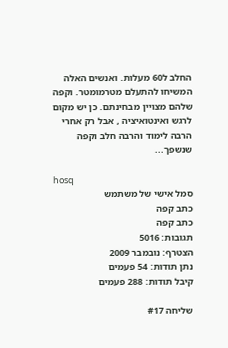החלב ל60 מעלות. ואנשים האלה המשיחו להתעלם מטרמומטר. וקפה שלהם מצויין מבחינתם. כן יש מקום לרגש ואינטואיציה , אבל רק אחרי הרבה לימוד והרבה חלב וקפה שנשפך...

hosq
סמל אישי של משתמש
כתב קפה
כתב קפה
תגובות: 5016
הצטרף: נובמבר 2009
נתן תודות: 54 פעמים
קיבל תודות: 288 פעמים

שליחה #17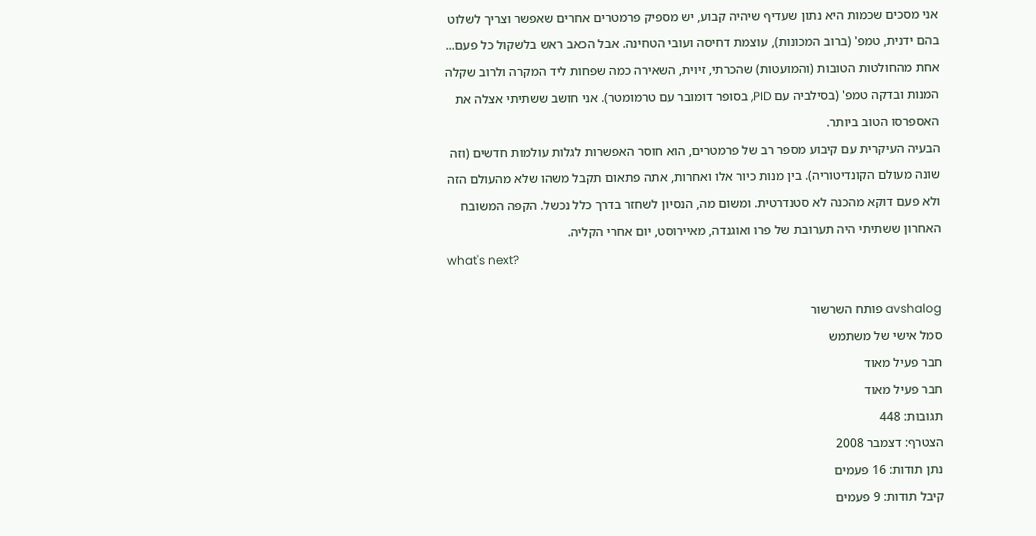אני מסכים שכמות היא נתון שעדיף שיהיה קבוע, יש מספיק פרמטרים אחרים שאפשר וצריך לשלוט בהם ידנית, טמפ' (ברוב המכונות), עוצמת דחיסה ועובי הטחינה. אבל הכאב ראש בלשקול כל פעם...
אחת מהחולטות הטובות (והמועטות) שהכרתי, זיוית, השאירה כמה שפחות ליד המקרה ולרוב שקלה המנות ובדקה טמפ' (בסילביה עם PID, בסופר דומובר עם טרמומטר). אני חושב ששתיתי אצלה את האספרסו הטוב ביותר.
הבעיה העיקרית עם קיבוע מספר רב של פרמטרים, הוא חוסר האפשרות לגלות עולמות חדשים (וזה שונה מעולם הקונדיטוריה). בין מנות כיור אלו ואחרות, אתה פתאום תקבל משהו שלא מהעולם הזה ולא פעם דוקא מהכנה לא סטנדרטית. ומשום מה, הנסיון לשחזר בדרך כלל נכשל. הקפה המשובח האחרון ששתיתי היה תערובת של פרו ואוגנדה, מאיירוסט, יום אחרי הקליה.
what's next?

avshalog פותח השרשור
סמל אישי של משתמש
חבר פעיל מאוד
חבר פעיל מאוד
תגובות: 448
הצטרף: דצמבר 2008
נתן תודות: 16 פעמים
קיבל תודות: 9 פעמים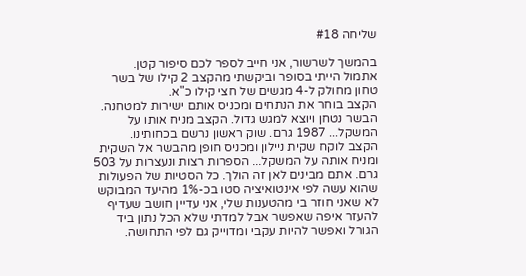שליחה #18

בהמשך לשרשור, אני חייב לספר לכם סיפור קטן.
אתמול הייתי בסופר וביקשתי מהקצב 2 קילו של בשר טחון מחולק ל-4 מגשים של חצי קילו כ"א.
הקצב בוחר את הנתחים ומכניס אותם ישירות למטחנה.
הבשר נטחן ויוצא למגש גדול. הקצב מניח אותו על המשקל... 1987 גרם. שוק ראשון נרשם בכחותינו.
הקצב לוקח שקית ניילון ומכניס חופן מהבשר אל השקית ומניח אותה על המשקל... הספרות רצות ונעצרות על 503 גרם. אתם מבינים לאן זה הולך. כל הסטיות של הפעולות שהוא עשה לפי אינטואיציה סטו בכ-1% מהיעד המבוקש
לא שאני חוזר בי מהטענות שלי, אני עדיין חושב שעדיף להעזר איפה שאפשר אבל למדתי שלא הכל נתון ביד הגורל ואפשר להיות עקבי ומדוייק גם לפי התחושה.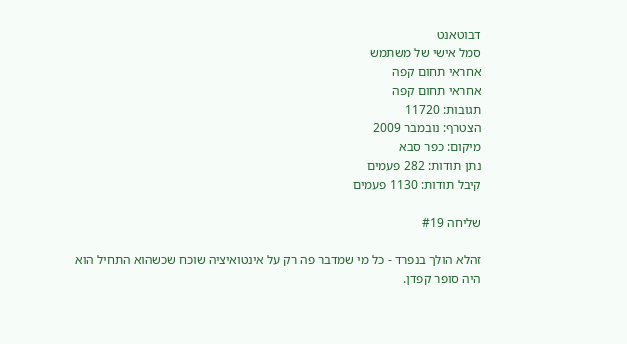דבוטאנט
סמל אישי של משתמש
אחראי תחום קפה
אחראי תחום קפה
תגובות: 11720
הצטרף: נובמבר 2009
מיקום: כפר סבא
נתן תודות: 282 פעמים
קיבל תודות: 1130 פעמים

שליחה #19

זהלא הולך בנפרד - כל מי שמדבר פה רק על אינטואיציה שוכח שכשהוא התחיל הוא היה סופר קפדן.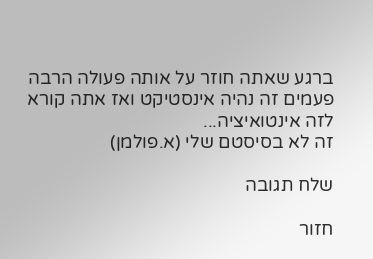ברגע שאתה חוזר על אותה פעולה הרבה פעמים זה נהיה אינסטיקט ואז אתה קורא לזה אינטואיציה...
זה לא בסיסטם שלי (א.פולמן)

שלח תגובה

חזור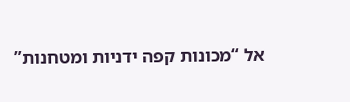אל “מכונות קפה ידניות ומטחנות”